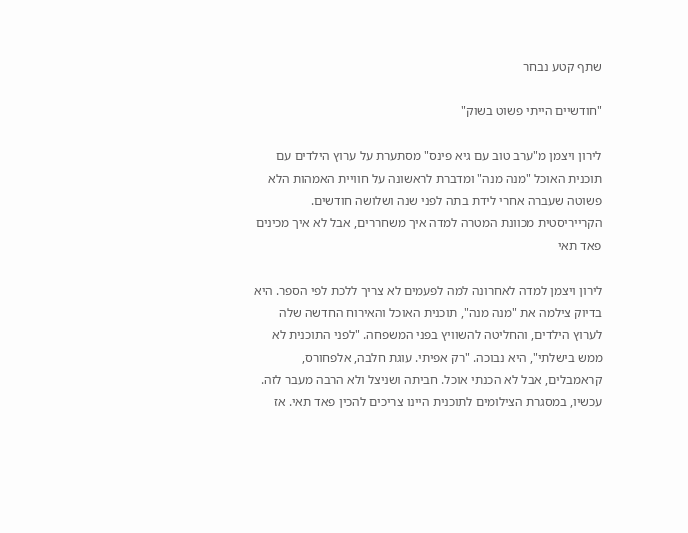שתף קטע נבחר

"חודשיים הייתי פשוט בשוק"

לירון ויצמן מ"ערב טוב עם גיא פינס" מסתערת על ערוץ הילדים עם תוכנית האוכל "מנה מנה" ומדברת לראשונה על חוויית האמהות הלא פשוטה שעברה אחרי לידת בתה לפני שנה ושלושה חודשים. הקרייריסטית מכוונת המטרה למדה איך משחררים, אבל לא איך מכינים פאד תאי

לירון ויצמן למדה לאחרונה למה לפעמים לא צריך ללכת לפי הספר. היא בדיוק צילמה את "מנה מנה", תוכנית האוכל והאירוח החדשה שלה לערוץ הילדים, והחליטה להשוויץ בפני המשפחה. "לפני התוכנית לא ממש בישלתי", היא נבוכה. "רק אפיתי. עוגת חלבה, אלפחורס, קראמבלים, אבל לא הכנתי אוכל. חביתה ושניצל ולא הרבה מעבר לזה. עכשיו, במסגרת הצילומים לתוכנית היינו צריכים להכין פאד תאי. אז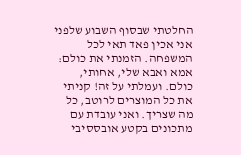החלטתי שבסוף השבוע שלפני אני אכין פאד תאי לכל המשפחה. הזמנתי את כולם: אמא ואבא שלי, אחותי, כולם. ועמלתי על זה! קניתי את כל המוצרים לרוטב, כל מה שצריך. ואני עובדת עם מתכונים בקטע אובססיבי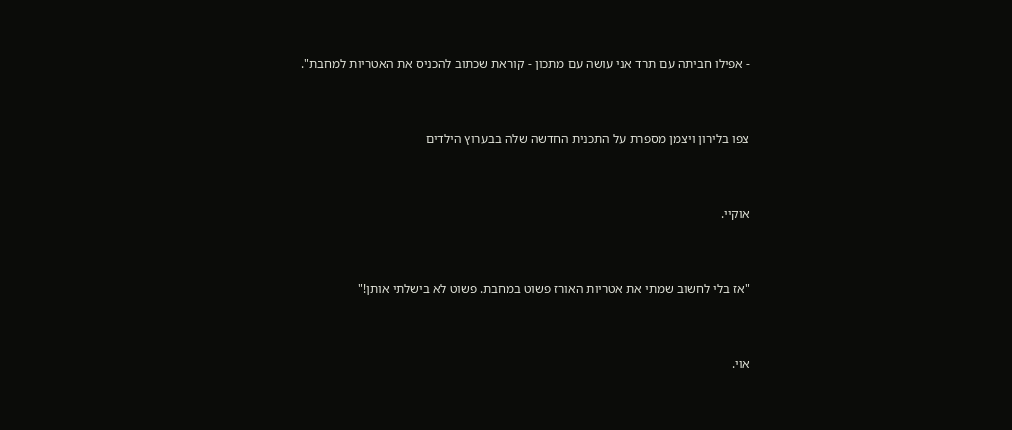- אפילו חביתה עם תרד אני עושה עם מתכון - קוראת שכתוב להכניס את האטריות למחבת".



צפו בלירון ויצמן מספרת על התכנית החדשה שלה בבערוץ הילדים



אוקיי.



"אז בלי לחשוב שמתי את אטריות האורז פשוט במחבת. פשוט לא בישלתי אותן!"



אוי.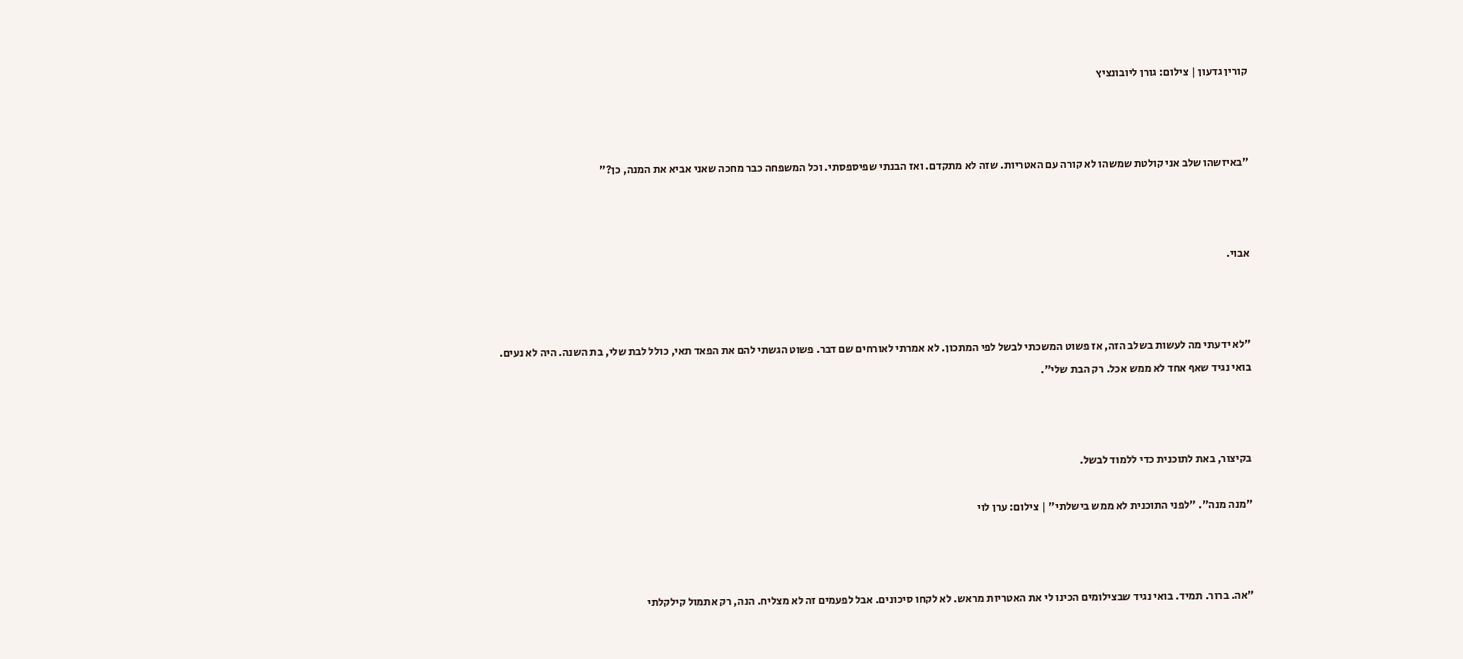קורין גדעון | צילום: גורן ליובונציץ



"באיזשהו שלב אני קולטת שמשהו לא קורה עם האטריות. שזה לא מתקדם. ואז הבנתי שפיספסתי. וכל המשפחה כבר מחכה שאני אביא את המנה, כן?"



אבוי.



"לא ידעתי מה לעשות בשלב הזה, אז פשוט המשכתי לבשל לפי המתכון. לא אמרתי לאורחים שם דבר. פשוט הגשתי להם את הפאד תאי, כולל לבת שלי, בת השנה. היה לא נעים. בואי נגיד שאף אחד לא ממש אכל. רק הבת שלי".



בקיצור, באת לתוכנית כדי ללמוד לבשל.

"מנה מנה". "לפני התוכנית לא ממש בישלתי" | צילום: ערן לוי



"אה. ברור. תמיד. בואי נגיד שבצילומים הכינו לי את האטריות מראש. לא לקחו סיכונים. אבל לפעמים זה לא מצליח. הנה, רק אתמול קילקלתי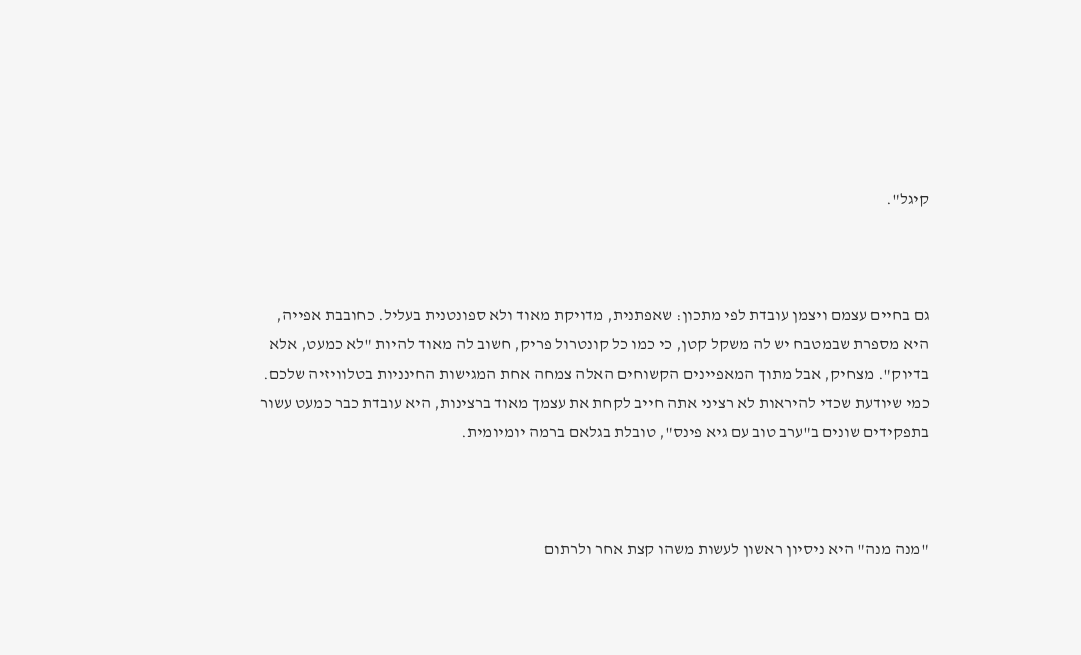קיגל".



גם בחיים עצמם ויצמן עובדת לפי מתכון: שאפתנית, מדויקת מאוד ולא ספונטנית בעליל. כחובבת אפייה, היא מספרת שבמטבח יש לה משקל קטן, כי כמו כל קונטרול פריק, חשוב לה מאוד להיות "לא כמעט, אלא בדיוק". מצחיק, אבל מתוך המאפיינים הקשוחים האלה צמחה אחת המגישות החינניות בטלוויזיה שלכם. כמי שיודעת שכדי להיראות לא רציני אתה חייב לקחת את עצמך מאוד ברצינות, היא עובדת כבר כמעט עשור בתפקידים שונים ב"ערב טוב עם גיא פינס", טובלת בגלאם ברמה יומיומית.



"מנה מנה" היא ניסיון ראשון לעשות משהו קצת אחר ולרתום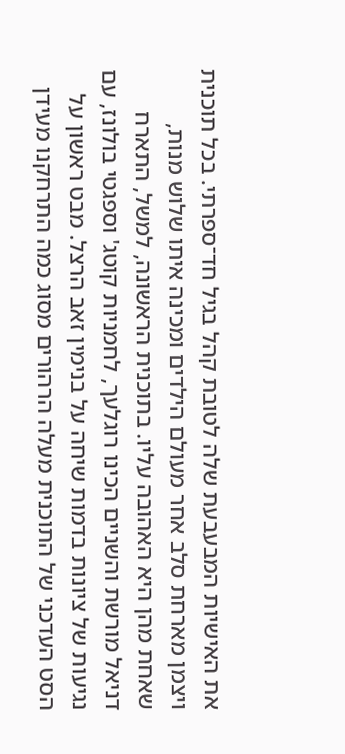את האישיות המבעבעת שלה לטובת קהל בגיל חד־ספרתי. בכל תוכנית ויצמן מארחת סלב אחר מעולם הילדים ומכינה איתו שלוש מנות, שאחת מהן היא האהובה עליו. בתוכנית הראשונה, למשל, התארח דניאל מורשת והשניים הכינו רוגלעך, לחמניות קוטג' וספגטי בולונז, עם נגיעות של ציונות בדמות שיחה על בנימין זאב הרצל. מבט ראשון על הסט העדכני של התוכנית מעלה הרהורים מסוג כמה התרחקנו מעידן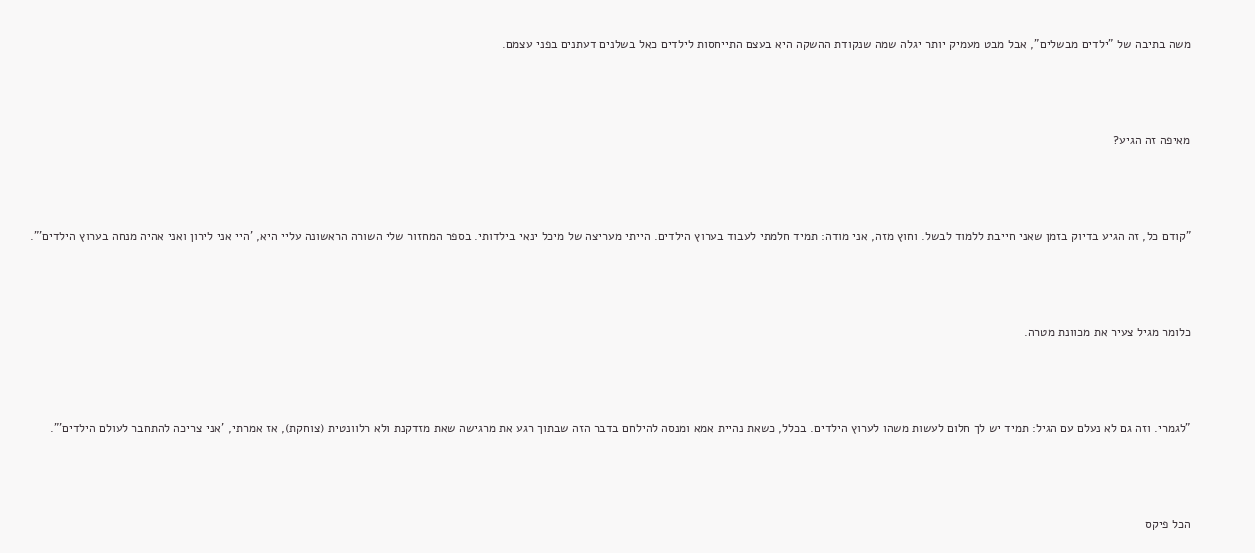משה בתיבה של "ילדים מבשלים", אבל מבט מעמיק יותר יגלה שמה שנקודת ההשקה היא בעצם התייחסות לילדים כאל בשלנים דעתנים בפני עצמם.



מאיפה זה הגיע?



"קודם כל, זה הגיע בדיוק בזמן שאני חייבת ללמוד לבשל. וחוץ מזה, אני מודה: תמיד חלמתי לעבוד בערוץ הילדים. הייתי מעריצה של מיכל ינאי בילדותי. בספר המחזור שלי השורה הראשונה עליי היא, 'היי אני לירון ואני אהיה מנחה בערוץ הילדים'".



כלומר מגיל צעיר את מכוונת מטרה.



"לגמרי. וזה גם לא נעלם עם הגיל: תמיד יש לך חלום לעשות משהו לערוץ הילדים. בכלל, כשאת נהיית אמא ומנסה להילחם בדבר הזה שבתוך רגע את מרגישה שאת מזדקנת ולא רלוונטית (צוחקת), אז אמרתי, 'אני צריכה להתחבר לעולם הילדים'".



הכל פיקס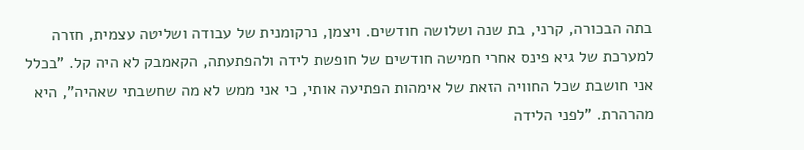בתה הבכורה, קרני, בת שנה ושלושה חודשים. ויצמן, נרקומנית של עבודה ושליטה עצמית, חזרה למערכת של גיא פינס אחרי חמישה חודשים של חופשת לידה ולהפתעתה, הקאמבק לא היה קל. "בכלל אני חושבת שכל החוויה הזאת של אימהות הפתיעה אותי, כי אני ממש לא מה שחשבתי שאהיה", היא מהרהרת. "לפני הלידה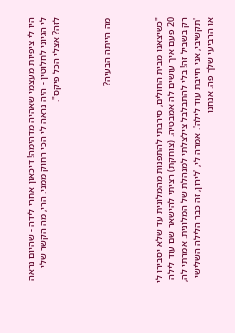היו לי ציפיות מעצמי שאהיה מדהימה! דיכאון אחרי לידה - שהיום נראה לי הגיוני לחלוטין - היה נראה לי הכי רחוק ממני. הרי, מה הקשר שלי לזה? אצלי הכל פיקס".



מה הייתה הבעיה?



"כשיצאנו מבית החולים, סירבתי להתפנות מהמלונית עד שלא יסבירו לי 20 פעם איך עושים לה אמבטיה. (צוחקת) רציתי להישאר שם עוד לילה רק בשביל זה! בלי להתבלבל צילצלתי למנהלת של המלונית. אמרתי לה, 'תקשיבי, אני חייבת עוד לילה'. אמרה לי, 'לירון, זה כבר הלילה השלישי או הרביעי שלך פה. אנחנו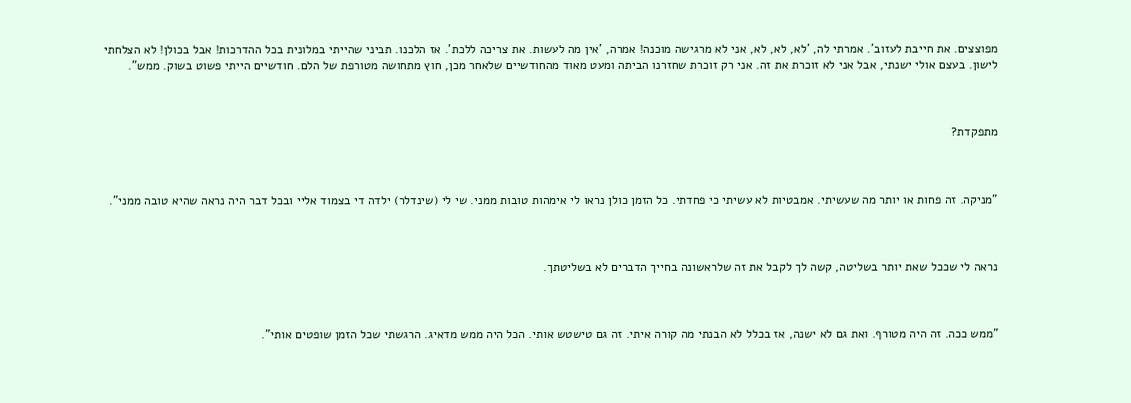מפוצצים. את חייבת לעזוב'. אמרתי לה, 'לא, לא, לא, אני לא מרגישה מוכנה! אמרה, 'אין מה לעשות. את צריכה ללכת'. אז הלכנו. תביני שהייתי במלונית בכל ההדרכות! אבל בכולן! לא הצלחתי לישון. בעצם אולי ישנתי, אבל אני לא זוכרת את זה. אני רק זוכרת שחזרנו הביתה ומעט מאוד מהחודשיים שלאחר מכן, חוץ מתחושה מטורפת של הלם. חודשיים הייתי פשוט בשוק. ממש".



מתפקדת?



"מניקה. זה פחות או יותר מה שעשיתי. אמבטיות לא עשיתי כי פחדתי. כל הזמן כולן נראו לי אימהות טובות ממני. שי לי (שינדלר) ילדה די בצמוד אליי ובכל דבר היה נראה שהיא טובה ממני".



נראה לי שככל שאת יותר בשליטה, קשה לך לקבל את זה שלראשונה בחייך הדברים לא בשליטתך.



"ממש ככה. זה היה מטורף. ואת גם לא ישנה, אז בכלל לא הבנתי מה קורה איתי. זה גם טישטש אותי. הכל היה ממש מדאיג. הרגשתי שכל הזמן שופטים אותי".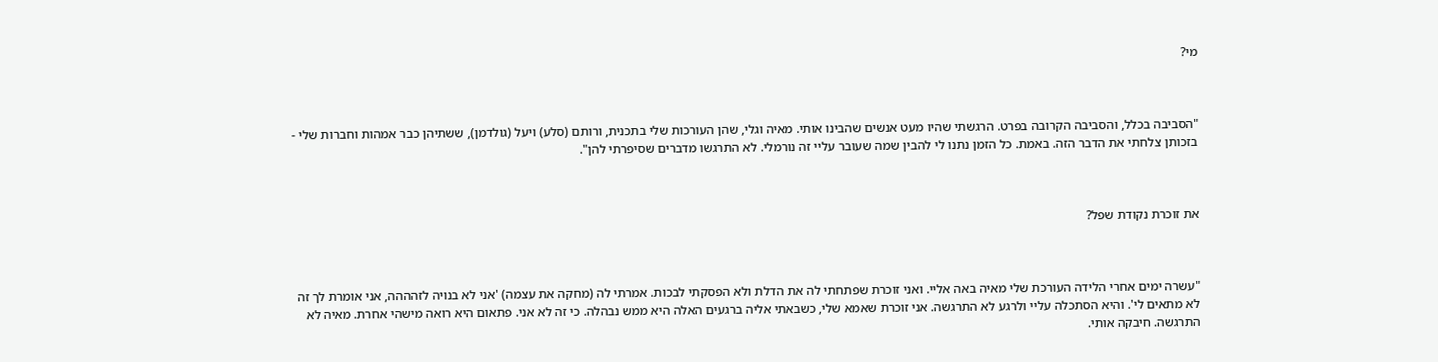מי?



"הסביבה בכלל, והסביבה הקרובה בפרט. הרגשתי שהיו מעט אנשים שהבינו אותי. מאיה וגלי, שהן העורכות שלי בתכנית, ורותם (סלע) ויעל (גולדמן), ששתיהן כבר אמהות וחברות שלי - בזכותן צלחתי את הדבר הזה. באמת. כל הזמן נתנו לי להבין שמה שעובר עליי זה נורמלי. לא התרגשו מדברים שסיפרתי להן".



את זוכרת נקודת שפל?



"עשרה ימים אחרי הלידה העורכת שלי מאיה באה אליי. ואני זוכרת שפתחתי לה את הדלת ולא הפסקתי לבכות. אמרתי לה (מחקה את עצמה) 'אני לא בנויה לזהההה, אני אומרת לך זה לא מתאים לי'. והיא הסתכלה עליי ולרגע לא התרגשה. אני זוכרת שאמא שלי, כשבאתי אליה ברגעים האלה היא ממש נבהלה. כי זה לא אני. פתאום היא רואה מישהי אחרת. מאיה לא התרגשה. חיבקה אותי.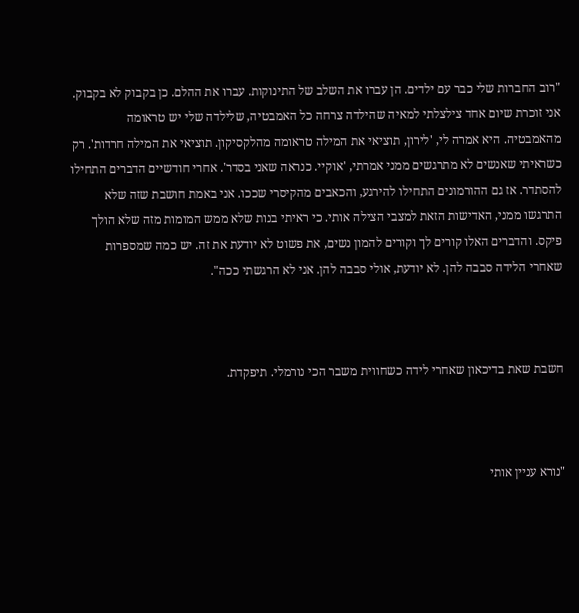"רוב החברות שלי כבר עם ילדים. הן עברו את השלב של התינוקות. עברו את ההלם. כן בקבוק לא בקבוק. אני זוכרת שיום אחד צילצלתי למאיה שהילדה צרחה כל האמבטיה, שלילדה שלי יש טראומה מהאמבטיה. היא אמרה לי, 'לירון, תוציאי את המילה טראומה מהלקסיקון. תוציאי את המילה חרדות'. רק כשראיתי שאנשים לא מתרגשים ממני אמרתי, 'אוקיי. כנראה שאני בסדר'. אחרי חודשיים הדברים התחילו להסתדר. אז גם ההורמונים התחילו להירגע, והכאבים מהקיסרי שככו. אני באמת חושבת שזה שלא התרגשו ממני, האדישות הזאת למצבי הצילה אותי. כי ראיתי בנות שלא ממש המומות מזה שלא הולך פיקס. והדברים האלו קורים לך וקורים להמון נשים, את פשוט לא יודעת את זה. יש כמה שמספרות שאחרי הלידה סבבה להן. לא יודעת, אולי סבבה להן. אני לא הרגשתי ככה".



חשבת שאת בדיכאון שאחרי לידה כשחווית משבר הכי נורמלי. תיפקדת.



"נורא עניין אותי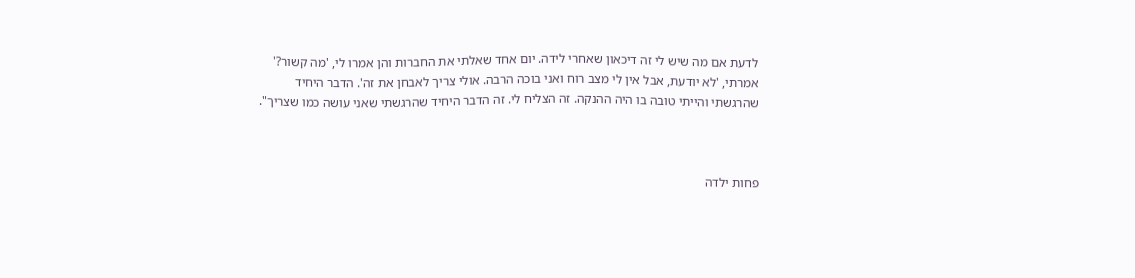לדעת אם מה שיש לי זה דיכאון שאחרי לידה. יום אחד שאלתי את החברות והן אמרו לי, 'מה קשור?' אמרתי, 'לא יודעת, אבל אין לי מצב רוח ואני בוכה הרבה. אולי צריך לאבחן את זה'. הדבר היחיד שהרגשתי והייתי טובה בו היה ההנקה. זה הצליח לי. זה הדבר היחיד שהרגשתי שאני עושה כמו שצריך".



פחות ילדה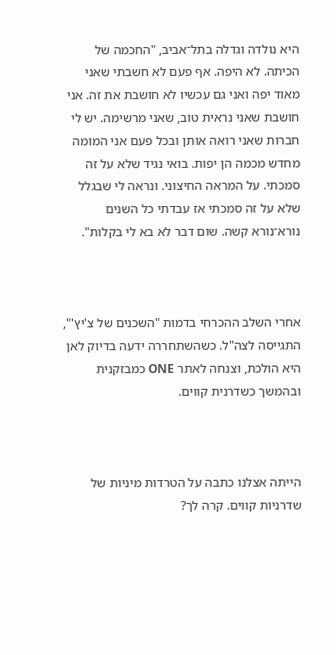היא נולדה וגדלה בתל־אביב, "החכמה של הכיתה. לא היפה. אף פעם לא חשבתי שאני מאוד יפה ואני גם עכשיו לא חושבת את זה. אני חושבת שאני נראית טוב, שאני מרשימה. יש לי חברות שאני רואה אותן ובכל פעם אני המומה מחדש מכמה הן יפות. בואי נגיד שלא על זה סמכתי. על המראה החיצוני. ונראה לי שבגלל שלא על זה סמכתי אז עבדתי כל השנים נורא־נורא קשה. שום דבר לא בא לי בקלות".



אחרי השלב ההכרחי בדמות "השכנים של צ'יץ'", התגייסה לצה"ל. כשהשתחררה ידעה בדיוק לאן היא הולכת, וצנחה לאתר ONE כמבזקנית ובהמשך כשדרנית קווים.



הייתה אצלנו כתבה על הטרדות מיניות של שדרניות קווים. קרה לך?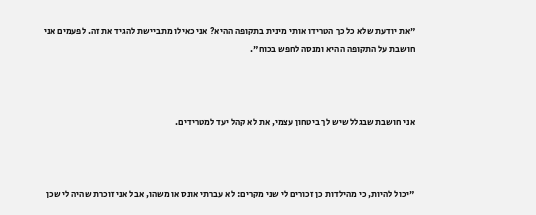"את יודעת שלא כל כך הטרידו אותי מינית בתקופה ההיא? אני כאילו מתביישת להגיד את זה. לפעמים אני חושבת על התקופה ההיא ומנסה לחפש בכוח".



אני חושבת שבגלל שיש לך ביטחון עצמי, את לא קהל יעד למטרידים.



"יכול להיות, כי מהילדות כן זכורים לי שני מקרים: לא עברתי אונס או משהו, אבל אני זוכרת שהיה לי שכן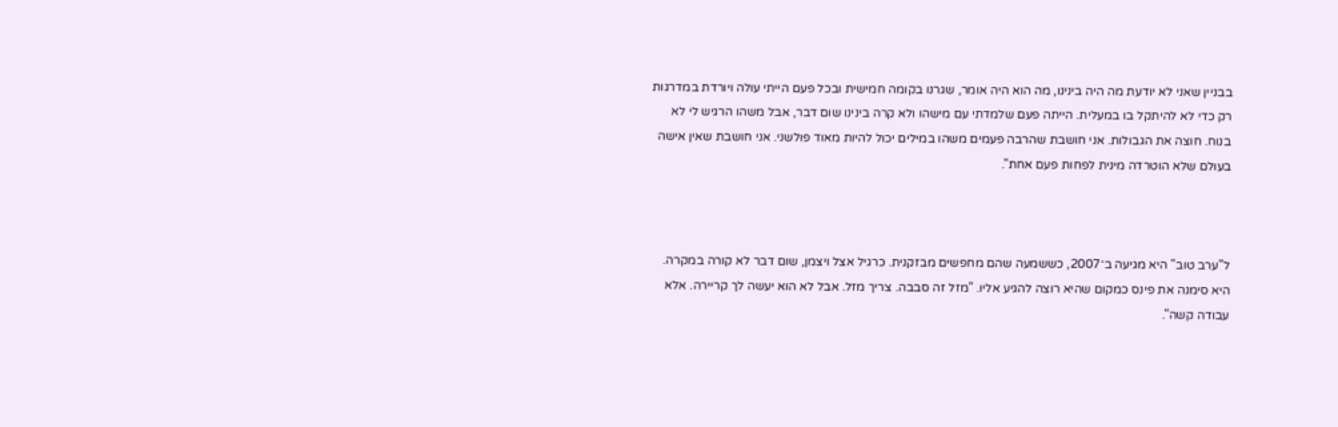בבניין שאני לא יודעת מה היה בינינו, מה הוא היה אומר, שגרנו בקומה חמישית ובכל פעם הייתי עולה ויורדת במדרגות רק כדי לא להיתקל בו במעלית. הייתה פעם שלמדתי עם מישהו ולא קרה בינינו שום דבר, אבל משהו הרגיש לי לא בנוח. חוצה את הגבולות. אני חושבת שהרבה פעמים משהו במילים יכול להיות מאוד פולשני. אני חושבת שאין אישה בעולם שלא הוטרדה מינית לפחות פעם אחת".



ל"ערב טוב" היא מגיעה ב־2007, כששמעה שהם מחפשים מבזקנית. כרגיל אצל ויצמן, שום דבר לא קורה במקרה. היא סימנה את פינס כמקום שהיא רוצה להגיע אליו. "מזל זה סבבה. צריך מזל. אבל לא הוא יעשה לך קריירה. אלא עבודה קשה".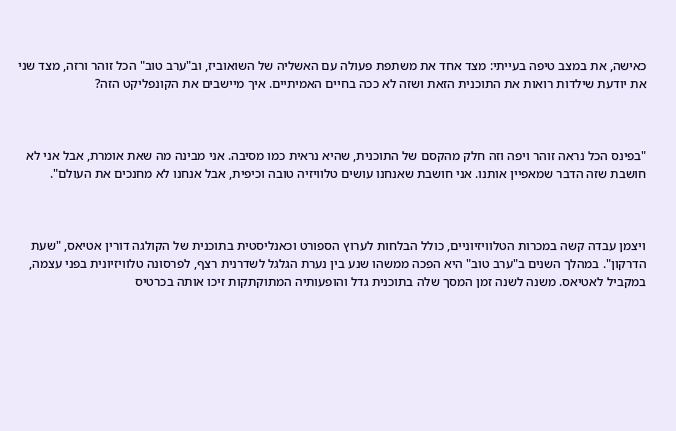כאישה, את במצב טיפה בעייתי: מצד אחד את משתפת פעולה עם האשליה של השואוביז, וב"ערב טוב" הכל זוהר ורזה, מצד שני את יודעת שילדות רואות את התוכנית הזאת ושזה לא ככה בחיים האמיתיים. איך מיישבים את הקונפליקט הזה?



"בפינס הכל נראה זוהר ויפה וזה חלק מהקסם של התוכנית, שהיא נראית כמו מסיבה. אני מבינה מה שאת אומרת, אבל אני לא חושבת שזה הדבר שמאפיין אותנו. אני חושבת שאנחנו עושים טלוויזיה טובה וכיפית, אבל אנחנו לא מחנכים את העולם".



ויצמן עבדה קשה במכרות הטלוויזיוניים, כולל הבלחות לערוץ הספורט וכאנליסטית בתוכנית של הקולגה דורין אטיאס, "שעת הדרקון". במהלך השנים ב"ערב טוב" היא הפכה ממשהו שנע בין נערת הגלגל לשדרנית רצף, לפרסונה טלוויזיונית בפני עצמה, במקביל לאטיאס. משנה לשנה זמן המסך שלה בתוכנית גדל והופעותיה המתוקתקות זיכו אותה בכרטיס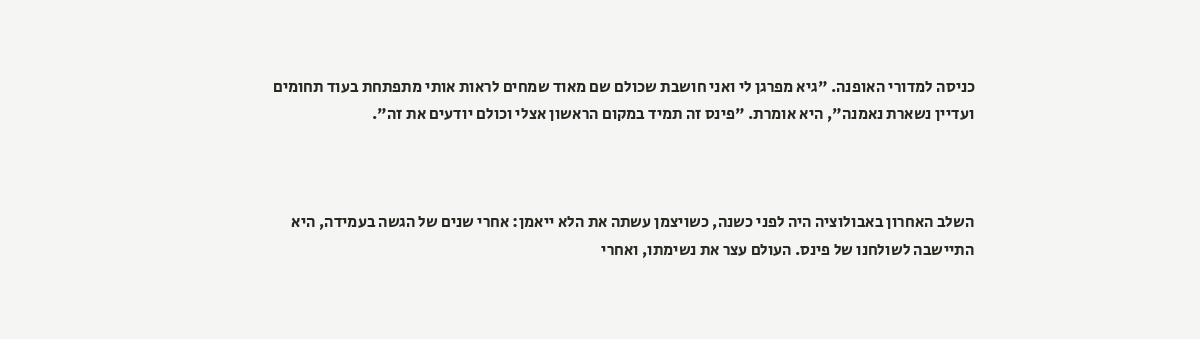כניסה למדורי האופנה. "גיא מפרגן לי ואני חושבת שכולם שם מאוד שמחים לראות אותי מתפתחת בעוד תחומים ועדיין נשארת נאמנה", היא אומרת. "פינס זה תמיד במקום הראשון אצלי וכולם יודעים את זה".



השלב האחרון באבולוציה היה לפני כשנה, כשויצמן עשתה את הלא ייאמן: אחרי שנים של הגשה בעמידה, היא התיישבה לשולחנו של פינס. העולם עצר את נשימתו, ואחרי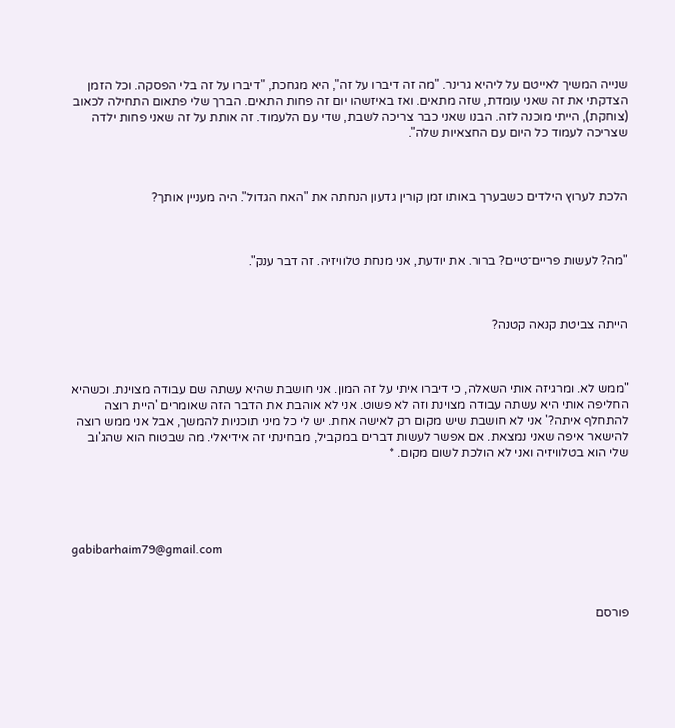שנייה המשיך לאייטם על ליהיא גרינר. "מה זה דיברו על זה", היא מגחכת, "דיברו על זה בלי הפסקה. וכל הזמן הצדקתי את זה שאני עומדת, שזה מתאים. ואז באיזשהו יום זה פחות התאים. הברך שלי פתאום התחילה לכאוב (צוחקת), הייתי מוכנה לזה. הבנו שאני כבר צריכה לשבת, שדי עם הלעמוד. זה אותת על זה שאני פחות ילדה שצריכה לעמוד כל היום עם החצאיות שלה".



הלכת לערוץ הילדים כשבערך באותו זמן קורין גדעון הנחתה את "האח הגדול". היה מעניין אותך?



"מה? לעשות פריים־טיים? ברור. את יודעת, אני מנחת טלוויזיה. זה דבר ענק".



הייתה צביטת קנאה קטנה?



"ממש לא. ומרגיזה אותי השאלה, כי דיברו איתי על זה המון. אני חושבת שהיא עשתה שם עבודה מצוינת. וכשהיא החליפה אותי היא עשתה עבודה מצוינת וזה לא פשוט. אני לא אוהבת את הדבר הזה שאומרים 'היית רוצה להתחלף איתה?' אני לא חושבת שיש מקום רק לאישה אחת. יש לי כל מיני תוכניות להמשך, אבל אני ממש רוצה להישאר איפה שאני נמצאת. אם אפשר לעשות דברים במקביל, מבחינתי זה אידיאלי. מה שבטוח הוא שהג'וב שלי הוא בטלוויזיה ואני לא הולכת לשום מקום. *





gabibarhaim79@gmail.com



פורסם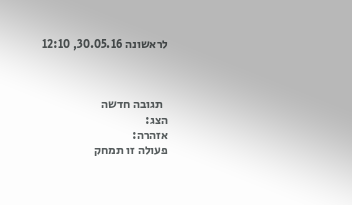לראשונה 30.05.16, 12:10



  תגובה חדשה
הצג:
אזהרה:
פעולה זו תמחק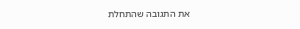את התגובה שהתחלת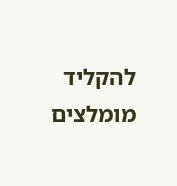להקליד
מומלצים